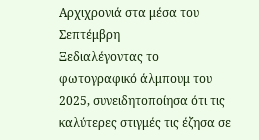Αρχιχρονιά στα μέσα του Σεπτέμβρη
Ξεδιαλέγοντας το φωτογραφικό άλμπουμ του 2025, συνειδητοποίησα ότι τις καλύτερες στιγμές τις έζησα σε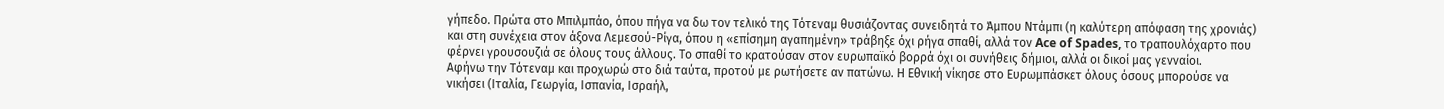γήπεδο. Πρώτα στο Μπιλμπάο, όπου πήγα να δω τον τελικό της Τότεναμ θυσιάζοντας συνειδητά το Άμπου Ντάμπι (η καλύτερη απόφαση της χρονιάς) και στη συνέχεια στον άξονα Λεμεσού-Ρίγα, όπου η «επίσημη αγαπημένη» τράβηξε όχι ρήγα σπαθί, αλλά τον Ace of Spades, το τραπουλόχαρτο που φέρνει γρουσουζιά σε όλους τους άλλους. Το σπαθί το κρατούσαν στον ευρωπαϊκό βορρά όχι οι συνήθεις δήμιοι, αλλά οι δικοί μας γενναίοι.
Αφήνω την Τότεναμ και προχωρώ στο διά ταύτα, προτού με ρωτήσετε αν πατώνω. Η Εθνική νίκησε στο Ευρωμπάσκετ όλους όσους μπορούσε να νικήσει (Ιταλία, Γεωργία, Ισπανία, Ισραήλ,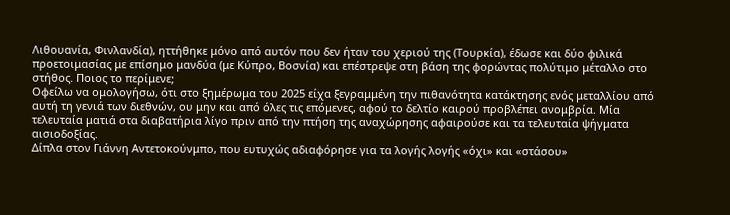Λιθουανία, Φινλανδία), ηττήθηκε μόνο από αυτόν που δεν ήταν του χεριού της (Τουρκία), έδωσε και δύο φιλικά προετοιμασίας με επίσημο μανδύα (με Κύπρο, Βοσνία) και επέστρεψε στη βάση της φορώντας πολύτιμο μέταλλο στο στήθος. Ποιος το περίμενε;
Οφείλω να ομολογήσω, ότι στο ξημέρωμα του 2025 είχα ξεγραμμένη την πιθανότητα κατάκτησης ενός μεταλλίου από αυτή τη γενιά των διεθνών, ου μην και από όλες τις επόμενες, αφού το δελτίο καιρού προβλέπει ανομβρία. Μία τελευταία ματιά στα διαβατήρια λίγο πριν από την πτήση της αναχώρησης αφαιρούσε και τα τελευταία ψήγματα αισιοδοξίας.
Δίπλα στον Γιάννη Αντετοκούνμπο, που ευτυχώς αδιαφόρησε για τα λογής λογής «όχι» και «στάσου»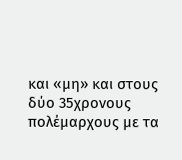και «μη» και στους δύο 35χρονους πολέμαρχους με τα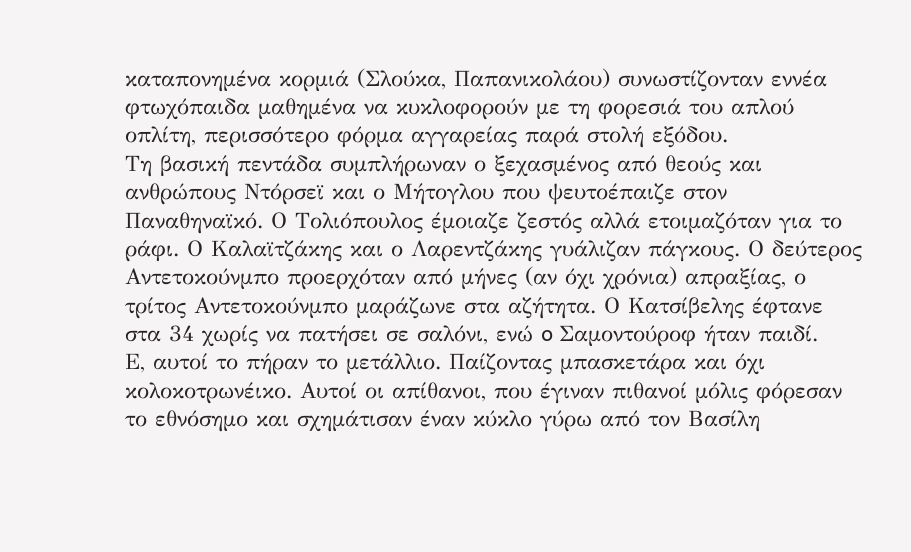καταπονημένα κορμιά (Σλούκα, Παπανικολάου) συνωστίζονταν εννέα φτωχόπαιδα μαθημένα να κυκλοφορούν με τη φορεσιά του απλού οπλίτη, περισσότερο φόρμα αγγαρείας παρά στολή εξόδου.
Τη βασική πεντάδα συμπλήρωναν ο ξεχασμένος από θεούς και ανθρώπους Ντόρσεϊ και ο Μήτογλου που ψευτοέπαιζε στον Παναθηναϊκό. Ο Τολιόπουλος έμοιαζε ζεστός αλλά ετοιμαζόταν για το ράφι. Ο Καλαϊτζάκης και ο Λαρεντζάκης γυάλιζαν πάγκους. Ο δεύτερος Αντετοκούνμπο προερχόταν από μήνες (αν όχι χρόνια) απραξίας, ο τρίτος Αντετοκούνμπο μαράζωνε στα αζήτητα. Ο Κατσίβελης έφτανε στα 34 χωρίς να πατήσει σε σαλόνι, ενώ o Σαμοντούροφ ήταν παιδί.
Ε, αυτοί το πήραν το μετάλλιο. Παίζοντας μπασκετάρα και όχι κολοκοτρωνέικο. Αυτοί οι απίθανοι, που έγιναν πιθανοί μόλις φόρεσαν το εθνόσημο και σχημάτισαν έναν κύκλο γύρω από τον Βασίλη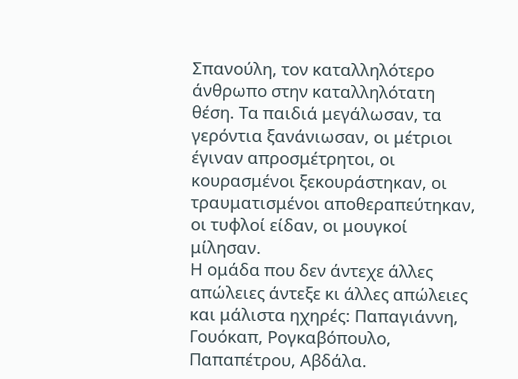Σπανούλη, τον καταλληλότερο άνθρωπο στην καταλληλότατη θέση. Τα παιδιά μεγάλωσαν, τα γερόντια ξανάνιωσαν, οι μέτριοι έγιναν απροσμέτρητοι, οι κουρασμένοι ξεκουράστηκαν, οι τραυματισμένοι αποθεραπεύτηκαν, οι τυφλοί είδαν, οι μουγκοί μίλησαν.
Η ομάδα που δεν άντεχε άλλες απώλειες άντεξε κι άλλες απώλειες και μάλιστα ηχηρές: Παπαγιάννη, Γουόκαπ, Ρογκαβόπουλο, Παπαπέτρου, Αβδάλα.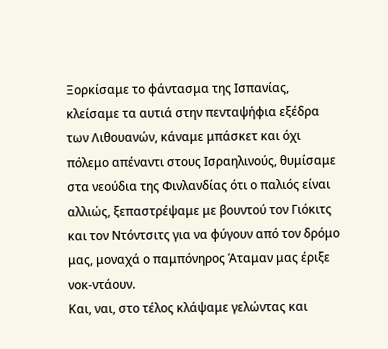Ξορκίσαμε το φάντασμα της Ισπανίας, κλείσαμε τα αυτιά στην πενταψήφια εξέδρα των Λιθουανών, κάναμε μπάσκετ και όχι πόλεμο απέναντι στους Ισραηλινούς, θυμίσαμε στα νεούδια της Φινλανδίας ότι ο παλιός είναι αλλιώς, ξεπαστρέψαμε με βουντού τον Γιόκιτς και τον Ντόντσιτς για να φύγουν από τον δρόμο μας, μοναχά ο παμπόνηρος Άταμαν μας έριξε νοκ-ντάουν.
Και, ναι, στο τέλος κλάψαμε γελώντας και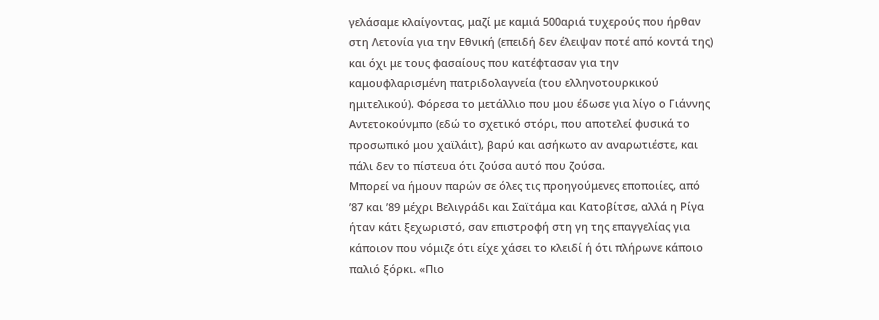γελάσαμε κλαίγοντας, μαζί με καμιά 500αριά τυχερούς που ήρθαν στη Λετονία για την Εθνική (επειδή δεν έλειψαν ποτέ από κοντά της) και όχι με τους φασαίους που κατέφτασαν για την καμουφλαρισμένη πατριδολαγνεία (του ελληνοτουρκικού ημιτελικού). Φόρεσα το μετάλλιο που μου έδωσε για λίγο ο Γιάννης Αντετοκούνμπο (εδώ το σχετικό στόρι, που αποτελεί φυσικά το προσωπικό μου χαϊλάιτ), βαρύ και ασήκωτο αν αναρωτιέστε, και πάλι δεν το πίστευα ότι ζούσα αυτό που ζούσα.
Μπορεί να ήμουν παρών σε όλες τις προηγούμενες εποποιίες, από ’87 και ’89 μέχρι Βελιγράδι και Σαϊτάμα και Κατοβίτσε, αλλά η Ρίγα ήταν κάτι ξεχωριστό, σαν επιστροφή στη γη της επαγγελίας για κάποιον που νόμιζε ότι είχε χάσει το κλειδί ή ότι πλήρωνε κάποιο παλιό ξόρκι. «Πιο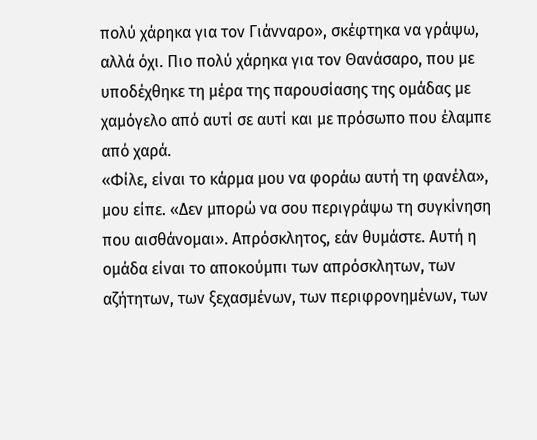πολύ χάρηκα για τον Γιάνναρο», σκέφτηκα να γράψω, αλλά όχι. Πιο πολύ χάρηκα για τον Θανάσαρο, που με υποδέχθηκε τη μέρα της παρουσίασης της ομάδας με χαμόγελο από αυτί σε αυτί και με πρόσωπο που έλαμπε από χαρά.
«Φίλε, είναι το κάρμα μου να φοράω αυτή τη φανέλα», μου είπε. «Δεν μπορώ να σου περιγράψω τη συγκίνηση που αισθάνομαι». Απρόσκλητος, εάν θυμάστε. Αυτή η ομάδα είναι το αποκούμπι των απρόσκλητων, των αζήτητων, των ξεχασμένων, των περιφρονημένων, των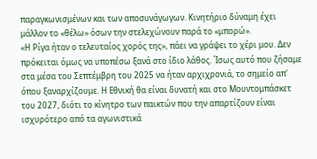παραγκωνισμένων και των αποσυνάγωγων. Κινητήριο δύναμη έχει μάλλον το «θέλω» όσων την στελεχώνουν παρά το «μπορώ».
«Η Ρίγα ήταν ο τελευταίος χορός της», πάει να γράψει το χέρι μου. Δεν πρόκειται όμως να υποπέσω ξανά στο ίδιο λάθος. Ίσως αυτό που ζήσαμε στα μέσα του Σεπτέμβρη του 2025 να ήταν αρχιχρονιά, το σημείο απ' όπου ξαναρχίζουμε. Η Εθνική θα είναι δυνατή και στο Μουντομπάσκετ του 2027, διότι το κίνητρο των παικτών που την απαρτίζουν είναι ισχυρότερο από τα αγωνιστικά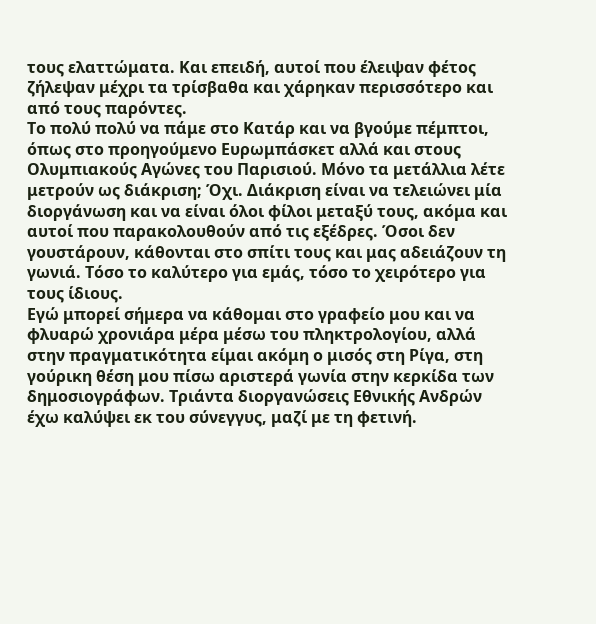τους ελαττώματα. Και επειδή, αυτοί που έλειψαν φέτος ζήλεψαν μέχρι τα τρίσβαθα και χάρηκαν περισσότερο και από τους παρόντες.
Το πολύ πολύ να πάμε στο Κατάρ και να βγούμε πέμπτοι, όπως στο προηγούμενο Ευρωμπάσκετ αλλά και στους Ολυμπιακούς Αγώνες του Παρισιού. Μόνο τα μετάλλια λέτε μετρούν ως διάκριση; Όχι. Διάκριση είναι να τελειώνει μία διοργάνωση και να είναι όλοι φίλοι μεταξύ τους, ακόμα και αυτοί που παρακολουθούν από τις εξέδρες. Όσοι δεν γουστάρουν, κάθονται στο σπίτι τους και μας αδειάζουν τη γωνιά. Τόσο το καλύτερο για εμάς, τόσο το χειρότερο για τους ίδιους.
Εγώ μπορεί σήμερα να κάθομαι στο γραφείο μου και να φλυαρώ χρονιάρα μέρα μέσω του πληκτρολογίου, αλλά στην πραγματικότητα είμαι ακόμη ο μισός στη Ρίγα, στη γούρικη θέση μου πίσω αριστερά γωνία στην κερκίδα των δημοσιογράφων. Τριάντα διοργανώσεις Εθνικής Ανδρών έχω καλύψει εκ του σύνεγγυς, μαζί με τη φετινή.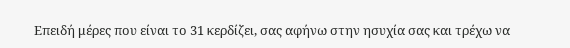Επειδή μέρες που είναι το 31 κερδίζει, σας αφήνω στην ησυχία σας και τρέχω να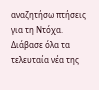αναζητήσω πτήσεις για τη Ντόχα.
Διάβασε όλα τα τελευταία νέα της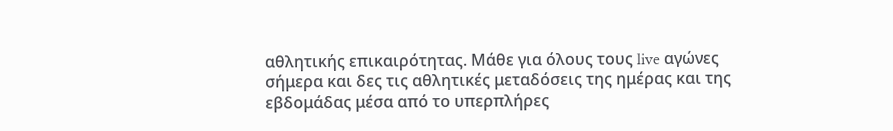αθλητικής επικαιρότητας. Μάθε για όλους τους live αγώνες σήμερα και δες τις αθλητικές μεταδόσεις της ημέρας και της εβδομάδας μέσα από το υπερπλήρες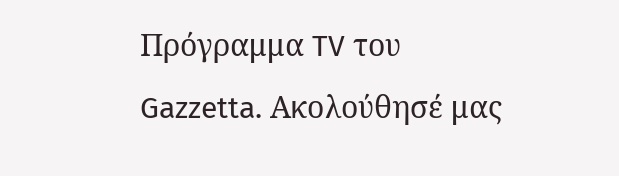Πρόγραμμα TV του Gazzetta. Ακολούθησέ μας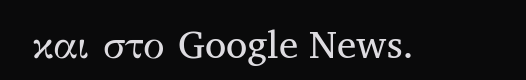και στο Google News.